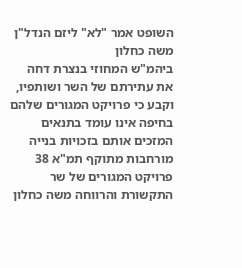השופט אמר "לא" ליזם הנדל"ן משה כחלון
ביהמ"ש המחוזי בנצרת דחה את עתירתם של השר ושותפיו, וקבע כי פרויקט המגורים שלהם בחיפה אינו עומד בתנאים המזכים אותם בזכויות בנייה מורחבות מתוקף תמ"א 38
פרויקט המגורים של שר התקשורת והרווחה משה כחלון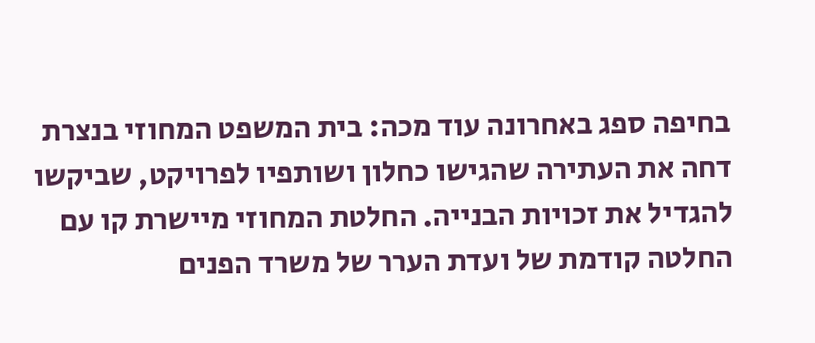בחיפה ספג באחרונה עוד מכה: בית המשפט המחוזי בנצרת דחה את העתירה שהגישו כחלון ושותפיו לפרויקט, שביקשו להגדיל את זכויות הבנייה. החלטת המחוזי מיישרת קו עם החלטה קודמת של ועדת הערר של משרד הפנים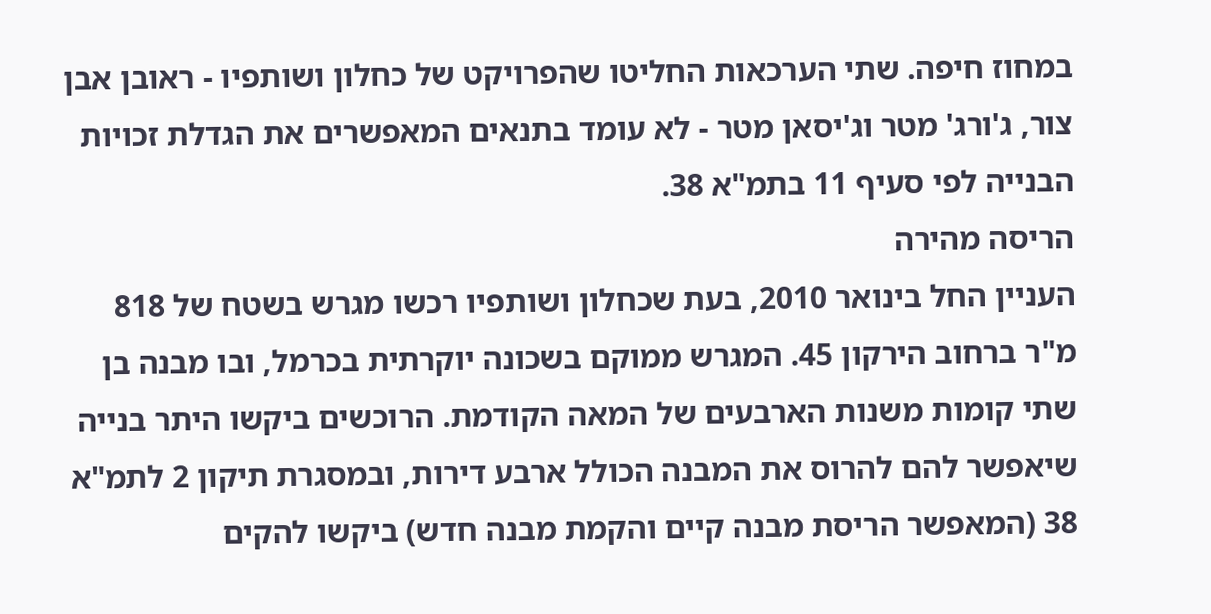במחוז חיפה. שתי הערכאות החליטו שהפרויקט של כחלון ושותפיו - ראובן אבן צור, ג'ורג' מטר וג'יסאן מטר - לא עומד בתנאים המאפשרים את הגדלת זכויות הבנייה לפי סעיף 11 בתמ"א 38.
הריסה מהירה
העניין החל בינואר 2010, בעת שכחלון ושותפיו רכשו מגרש בשטח של 818 מ"ר ברחוב הירקון 45. המגרש ממוקם בשכונה יוקרתית בכרמל, ובו מבנה בן שתי קומות משנות הארבעים של המאה הקודמת. הרוכשים ביקשו היתר בנייה שיאפשר להם להרוס את המבנה הכולל ארבע דירות, ובמסגרת תיקון 2 לתמ"א 38 (המאפשר הריסת מבנה קיים והקמת מבנה חדש) ביקשו להקים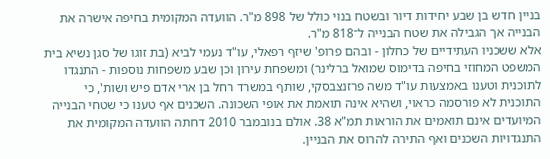בניין חדש בן שבע יחידות דיור ובשטח בנוי כולל של 898 מ"ר. הוועדה המקומית בחיפה אישרה את הבנייה אך הגבילה את שטח הבנייה ל־818 מ"ר.
אלא ששכניו העתידיים של כחלון - ובהם פרופ' שיזף רפאלי, עו"ד נעמי לביא (בת זוגו של סגן נשיא בית המשפט המחוזי בחיפה בדימוס שמואל ברלינר) ומשפחת עירון וכן שבע משפחות נוספות - התנגדו לתוכנית וטענו באמצעות עו"ד משה פרזנצבסקי, שותף במשרד רחל בן ארי אדם פיש ושות', כי התוכנית לא פורסמה כראוי, ושהיא אינה תואמת את אופי השכונה. השכנים אף טענו כי שטחי הבנייה המיועדים אינם תואמים את הוראות תמ"א 38. אולם בנובמבר 2010 דחתה הוועדה המקומית את התנגדויות השכנים ואף התירה להרוס את הבניין.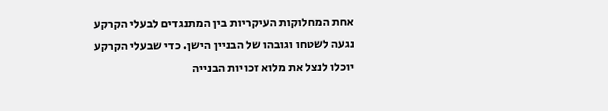אחת המחלוקות העיקריות בין המתנגדים לבעלי הקרקע נגעה לשטחו וגובהו של הבניין הישן. כדי שבעלי הקרקע יוכלו לנצל את מלוא זכויות הבנייה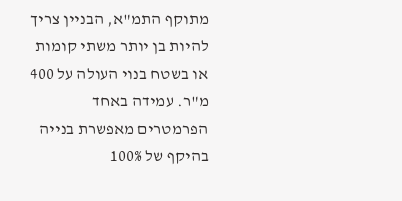מתוקף התמ"א, הבניין צריך להיות בן יותר משתי קומות או בשטח בנוי העולה על 400 מ"ר. עמידה באחד הפרמטרים מאפשרת בנייה בהיקף של 100%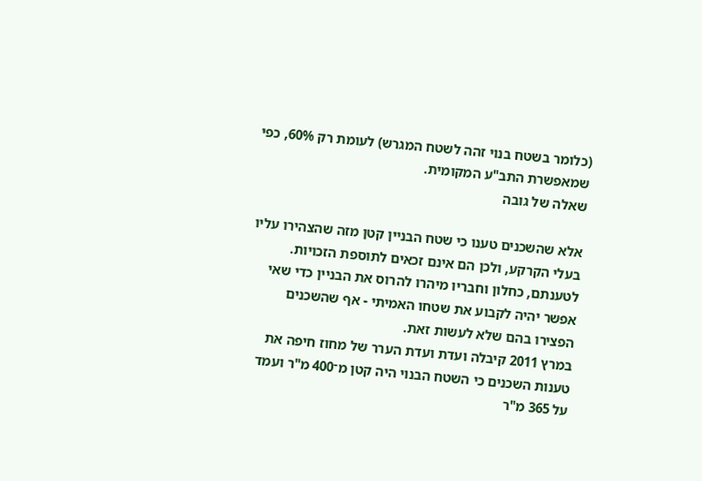(כלומר בשטח בנוי זהה לשטח המגרש) לעומת רק 60%, כפי שמאפשרת התב"ע המקומית.
שאלה של גובה

אלא שהשכנים טענו כי שטח הבניין קטן מזה שהצהירו עליו בעלי הקרקע, ולכן הם אינם זכאים לתוספת הזכויות. לטענתם, כחלון וחבריו מיהרו להרוס את הבניין כדי שאי אפשר יהיה לקבוע את שטחו האמיתי - אף שהשכנים הפצירו בהם שלא לעשות זאת.
במרץ 2011 קיבלה ועדת ועדת הערר של מחוז חיפה את טענות השכנים כי השטח הבנוי היה קטן מ־400 מ"ר ועמד על 365 מ"ר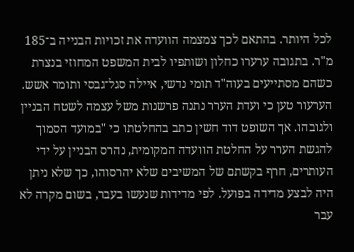לכל היותר. בהתאם לכך צמצמה הוועדה את זכויות הבנייה ב־185 מ"ר. בתגובה ערערו כחלון ושותפיו לבית המשפט המחוזי בנצרת כשהם מסתייעים בעוה"ד תומי נדשי, איילה סגל־גבסי ותומר אשש. הערעור טען כי ועדת הערר נתנה פרשנות משל עצמה לשטח הבניין ולגובהו. אך השופט דוד חשין כתב בהחלטתו כי "במועד הסמוך להגשת הערר על החלטת הוועדה המקומית, נהרס הבניין על ידי העותרים, חרף בקשתם של המשיבים שלא יהרסוהו, כך שלא ניתן היה לבצע מדידה בפועל. לפי מדידות שנעשו בעבר, בשום מקרה לא עבר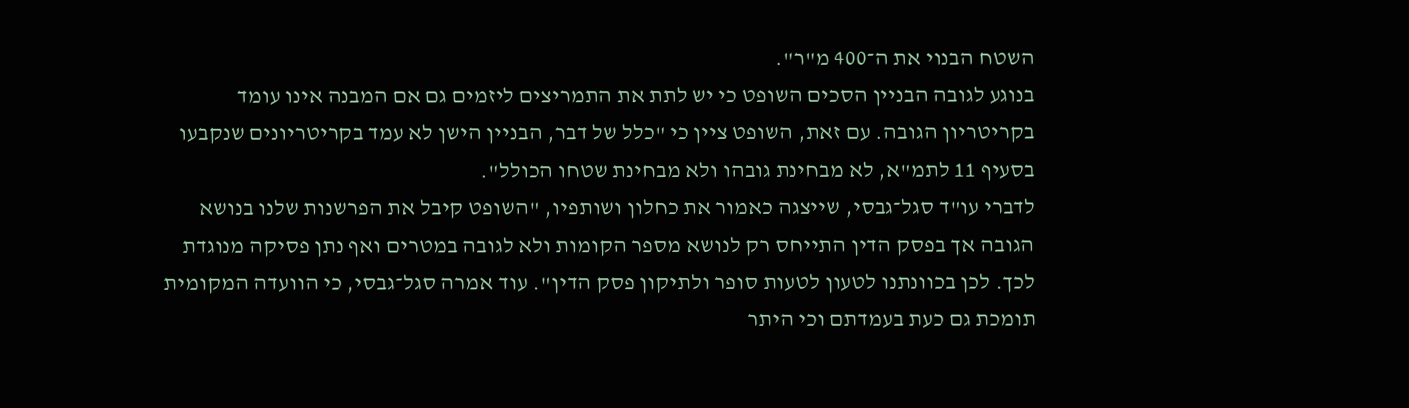השטח הבנוי את ה־400 מ"ר".
בנוגע לגובה הבניין הסכים השופט כי יש לתת את התמריצים ליזמים גם אם המבנה אינו עומד בקריטריון הגובה. עם זאת, השופט ציין כי "כלל של דבר, הבניין הישן לא עמד בקריטריונים שנקבעו בסעיף 11 לתמ"א, לא מבחינת גובהו ולא מבחינת שטחו הכולל".
לדברי עו"ד סגל־גבסי, שייצגה כאמור את כחלון ושותפיו, "השופט קיבל את הפרשנות שלנו בנושא הגובה אך בפסק הדין התייחס רק לנושא מספר הקומות ולא לגובה במטרים ואף נתן פסיקה מנוגדת לכך. לכן בכוונתנו לטעון לטעות סופר ולתיקון פסק הדין". עוד אמרה סגל־גבסי, כי הוועדה המקומית
תומכת גם כעת בעמדתם וכי היתר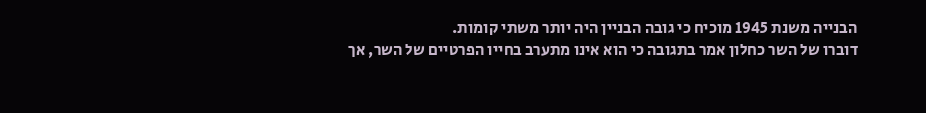הבנייה משנת 1945 מוכיח כי גובה הבניין היה יותר משתי קומות.
דוברו של השר כחלון אמר בתגובה כי הוא אינו מתערב בחייו הפרטיים של השר, אך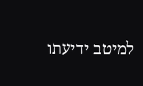למיטב ידיעתו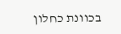בכוונת כחלון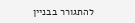להתגורר בבניין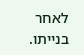לאחר בנייתו.